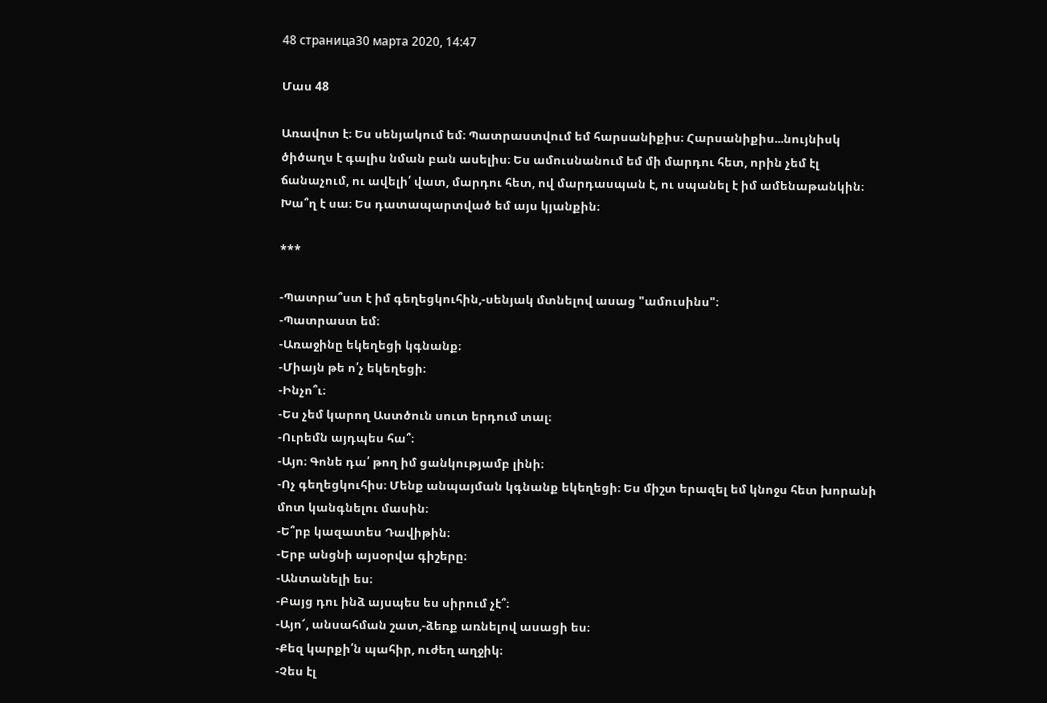48 страница30 марта 2020, 14:47

Մաս 48

Առավոտ է։ Ես սենյակում եմ։ Պատրաստվում եմ հարսանիքիս։ Հարսանիքիս...նույնիսկ ծիծաղս է գալիս նման բան ասելիս։ Ես ամուսնանում եմ մի մարդու հետ, որին չեմ էլ ճանաչում, ու ավելի՛ վատ, մարդու հետ, ով մարդասպան է, ու սպանել է իմ ամենաթանկին։ Խա՞ղ է սա։ Ես դատապարտված եմ այս կյանքին։

***

-Պատրա՞ստ է իմ գեղեցկուհին,-սենյակ մտնելով ասաց "ամուսինս"։
-Պատրաստ եմ։
-Առաջինը եկեղեցի կգնանք։
-Միայն թե ո՛չ եկեղեցի։
-Ինչո՞ւ։
-Ես չեմ կարող Աստծուն սուտ երդում տալ։
-Ուրեմն այդպես հա՞։
-Այո։ Գոնե դա՛ թող իմ ցանկությամբ լինի։
-Ոչ գեղեցկուհիս։ Մենք անպայման կգնանք եկեղեցի։ Ես միշտ երազել եմ կնոջս հետ խորանի մոտ կանգնելու մասին։
-Ե՞րբ կազատես Դավիթին։
-Երբ անցնի այսօրվա գիշերը։
-Անտանելի ես։
-Բայց դու ինձ այսպես ես սիրում չէ՞։
-Այո՜, անսահման շատ,-ձեռք առնելով ասացի ես։
-Քեզ կարքի՛ն պահիր, ուժեղ աղջիկ։
-Չես էլ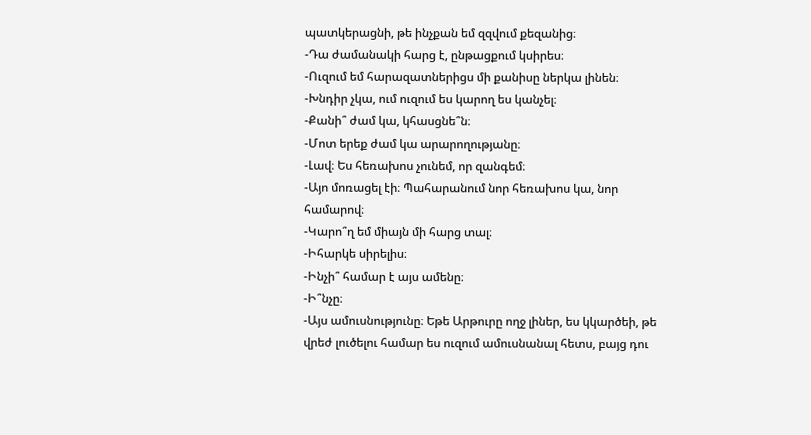պատկերացնի, թե ինչքան եմ զզվում քեզանից։
-Դա ժամանակի հարց է, ընթացքում կսիրես։
-Ուզում եմ հարազատներիցս մի քանիսը ներկա լինեն։
-Խնդիր չկա, ում ուզում ես կարող ես կանչել։
-Քանի՞ ժամ կա, կհասցնե՞ն։
-Մոտ երեք ժամ կա արարողությանը։
-Լավ։ Ես հեռախոս չունեմ, որ զանգեմ։
-Այո մոռացել էի։ Պահարանում նոր հեռախոս կա, նոր համարով։
-Կարո՞ղ եմ միայն մի հարց տալ։
-Իհարկե սիրելիս։
-Ինչի՞ համար է այս ամենը։
-Ի՞նչը։
-Այս ամուսնությունը։ Եթե Արթուրը ողջ լիներ, ես կկարծեի, թե վրեժ լուծելու համար ես ուզում ամուսնանալ հետս, բայց դու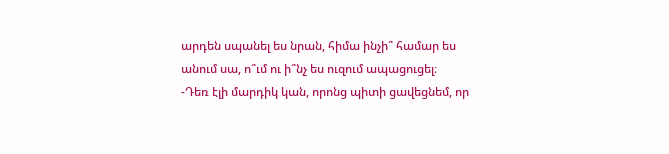արդեն սպանել ես նրան, հիմա ինչի՞ համար ես անում սա, ո՞ւմ ու ի՞նչ ես ուզում ապացուցել։
-Դեռ էլի մարդիկ կան, որոնց պիտի ցավեցնեմ, որ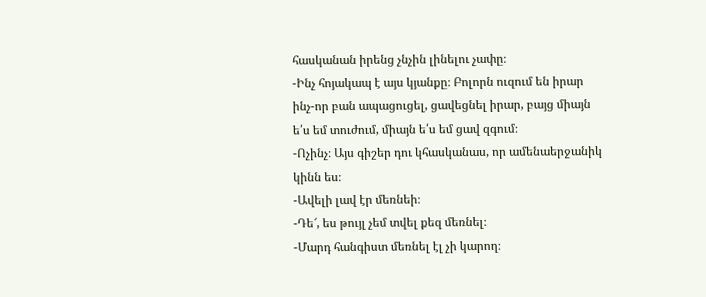հասկանան իրենց չնչին լինելու չափը։
-Ինչ հոյակապ է այս կյանքը։ Բոլորն ուզում են իրար ինչ-որ բան ապացուցել, ցավեցնել իրար, բայց միայն ե՛ս եմ տուժում, միայն ե՛ս եմ ցավ զգում։
-Ոչինչ։ Այս գիշեր դու կհասկանաս, որ ամենաերջանիկ կինն ես։
-Ավելի լավ էր մեռնեի։
-Դե՜, ես թույլ չեմ տվել քեզ մեռնել։
-Մարդ հանգիստ մեռնել էլ չի կարող։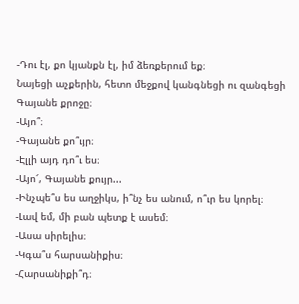-Դու էլ, քո կյանքն էլ, իմ ձեռքերում եք։
Նայեցի աչքերին, հետո մեջքով կանգնեցի ու զանգեցի Գայանե քրոջը։
-Այո՞։
-Գայանե քո՞ւյր։
-Էլլի այդ դո՞ւ ես։
-Այո՜, Գայանե քույր...
-Ինչպե՞ս ես աղջիկս, ի՞նչ ես անում, ո՞ւր ես կորել։
-Լավ եմ, մի բան պետք է ասեմ։
-Ասա սիրելիս։
-Կգա՞ս հարսանիքիս։
-Հարսանիքի՞դ։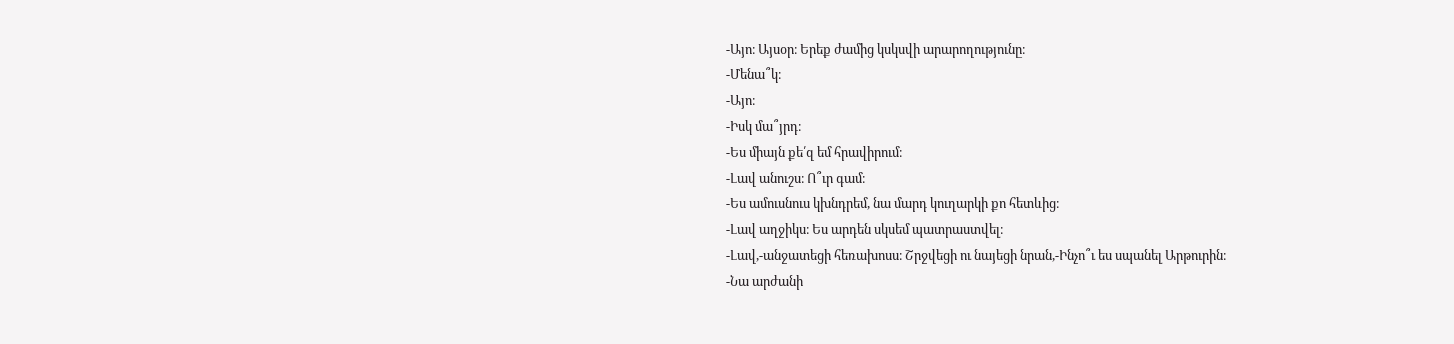-Այո։ Այսօր։ Երեք ժամից կսկսվի արարողությունը։
-Մենա՞կ։
-Այո։
-Իսկ մա՞յրդ։
-Ես միայն քե՛զ եմ հրավիրում։
-Լավ անուշս։ Ո՞ւր գամ։
-Ես ամուսնուս կխնդրեմ, նա մարդ կուղարկի քո հետևից։
-Լավ աղջիկս։ Ես արդեն սկսեմ պատրաստվել։
-Լավ,-անջատեցի հեռախոսս։ Շրջվեցի ու նայեցի նրան,-Ինչո՞ւ ես սպանել Արթուրին։
-Նա արժանի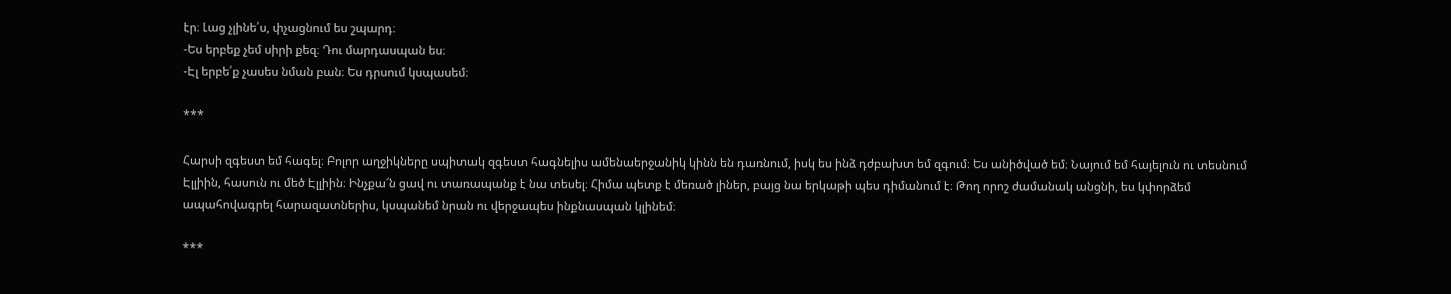էր։ Լաց չլինե՛ս, փչացնում ես շպարդ։
-Ես երբեք չեմ սիրի քեզ։ Դու մարդասպան ես։
-Էլ երբե՛ք չասես նման բան։ Ես դրսում կսպասեմ։

***

Հարսի զգեստ եմ հագել։ Բոլոր աղջիկները սպիտակ զգեստ հագնելիս ամենաերջանիկ կինն են դառնում, իսկ ես ինձ դժբախտ եմ զգում։ Ես անիծված եմ։ Նայում եմ հայելուն ու տեսնում Էլլիին, հասուն ու մեծ Էլլիին։ Ինչքա՜ն ցավ ու տառապանք է նա տեսել։ Հիմա պետք է մեռած լիներ, բայց նա երկաթի պես դիմանում է։ Թող որոշ ժամանակ անցնի, ես կփորձեմ ապահովագրել հարազատներիս, կսպանեմ նրան ու վերջապես ինքնասպան կլինեմ։

***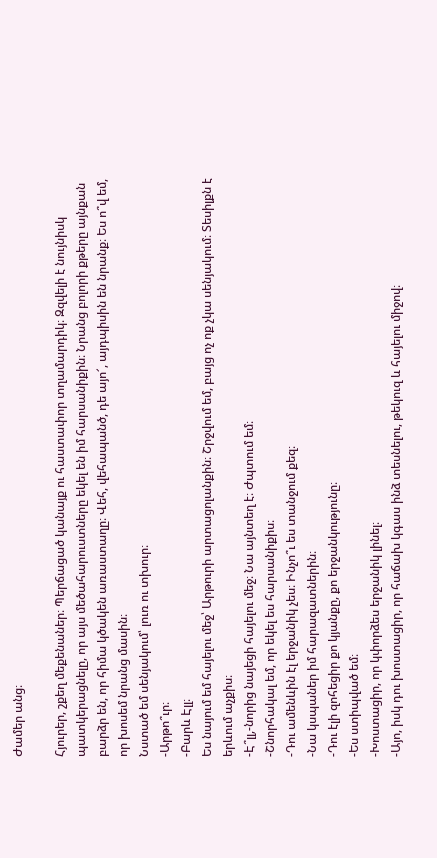Ժամեր անց։

Հյուրեր, շքեղ մեքենաներ։ Պերճացած կանայք ու հաստափոր տղամարդիկ։ Զզվելի է նույնիսկ պատկերացնելը, որ այս մեծահարուստները եկել են իմ հարսանիքին։ Նրանց բոլորի քթերը այնքան բարձր են, որ հիմա կծակեն առաստաղը։ Վեհ, վեհապանծ, դե այո՜, այդպիսին են նրանք։ Ես ո՞վ եմ, որ խոսեմ նրանց մասին։
Նստած եմ սենյակում՝ լուռ ու տխուր։
-Արթո՞ւր։
-Բարև Էլլ։
Ես նայում եմ հայելու մեջ՝ Արթուրի արտացոլանքին։ Շրջվում եմ, բայց ոչ ոք չկա սենյակում։ Տեսիլքն է երևում աչքիս։
-Է՞լլ,-նորից նայեցի հայելու մեջ։ Նա այնտեղ է։ Ժպտում եմ։
-Շնորհակալ եմ, որ եկել ես հարսանիքիս։
-Դու ամենևին էլ երջանիկ չես։ Ինչո՞ւ ես տանջում քեզ։
-Նա կսպաներ իմ հարազատներին։
-Դու էլի զոհեցիր քո կյանքը, քո երջանկությունը։
-Ես ստիպված եմ։
-Խոստացիր, որ կփորձես երջանիկ լինել։
-Այո, իսկ դու խոստացիր, որ հաճախ կգաս ինձ տեսնելու, թեկուզ և հայելու միջով։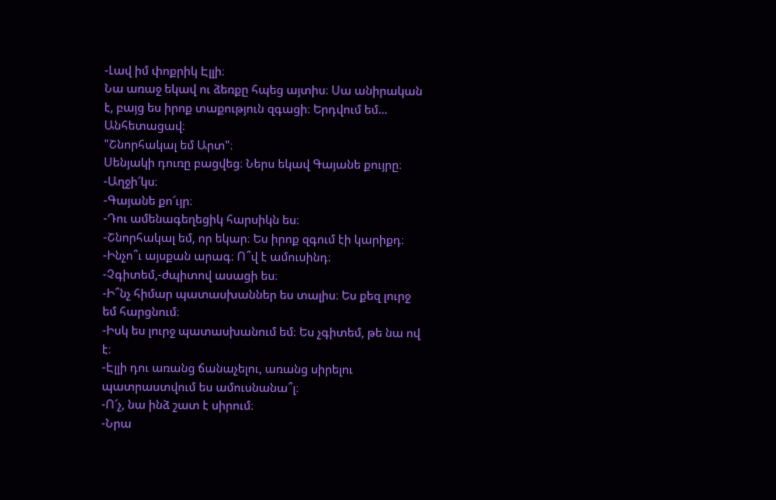-Լավ իմ փոքրիկ Էլլի։
Նա առաջ եկավ ու ձեռքը հպեց այտիս։ Սա անիրական է, բայց ես իրոք տաքություն զգացի։ Երդվում եմ... Անհետացավ։
"Շնորհակալ եմ Արտ"։
Սենյակի դուռը բացվեց։ Ներս եկավ Գայանե քույրը։
-Աղջի՜կս։
-Գայանե քո՜ւյր։
-Դու ամենագեղեցիկ հարսիկն ես։
-Շնորհակալ եմ, որ եկար։ Ես իրոք զգում էի կարիքդ։
-Ինչո՞ւ այսքան արագ։ Ո՞վ է ամուսինդ։
-Չգիտեմ,-ժպիտով ասացի ես։
-Ի՞նչ հիմար պատասխաններ ես տալիս։ Ես քեզ լուրջ եմ հարցնում։
-Իսկ ես լուրջ պատասխանում եմ։ Ես չգիտեմ, թե նա ով է։
-Էլլի դու առանց ճանաչելու, առանց սիրելու պատրաստվում ես ամուսնանա՞լ։
-Ո՜չ, նա ինձ շատ է սիրում։
-Նրա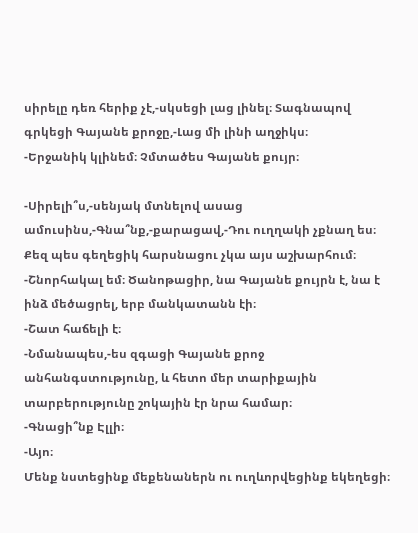սիրելը դեռ հերիք չէ,-սկսեցի լաց լինել։ Տագնապով գրկեցի Գայանե քրոջը,-Լաց մի լինի աղջիկս։
-Երջանիկ կլինեմ։ Չմտածես Գայանե քույր։

-Սիրելի՞ս,-սենյակ մտնելով ասաց ամուսինս,-Գնա՞նք,-քարացավ,-Դու ուղղակի չքնաղ ես։ Քեզ պես գեղեցիկ հարսնացու չկա այս աշխարհում։
-Շնորհակալ եմ։ Ծանոթացիր, նա Գայանե քույրն է, նա է ինձ մեծացրել, երբ մանկատանն էի։
-Շատ հաճելի է։
-Նմանապես,-ես զգացի Գայանե քրոջ անհանգստությունը, և հետո մեր տարիքային տարբերությունը շոկային էր նրա համար։
-Գնացի՞նք Էլլի։
-Այո։
Մենք նստեցինք մեքենաներն ու ուղևորվեցինք եկեղեցի։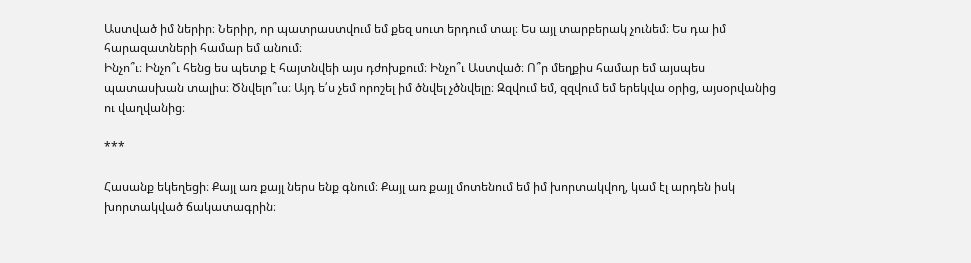Աստված իմ ներիր։ Ներիր, որ պատրաստվում եմ քեզ սուտ երդում տալ։ Ես այլ տարբերակ չունեմ։ Ես դա իմ հարազատների համար եմ անում։
Ինչո՞ւ։ Ինչո՞ւ հենց ես պետք է հայտնվեի այս դժոխքում։ Ինչո՞ւ Աստված։ Ո՞ր մեղքիս համար եմ այսպես պատասխան տալիս։ Ծնվելո՞ւս։ Այդ ե՛ս չեմ որոշել իմ ծնվել չծնվելը։ Զզվում եմ, զզվում եմ երեկվա օրից, այսօրվանից ու վաղվանից։

***

Հասանք եկեղեցի։ Քայլ առ քայլ ներս ենք գնում։ Քայլ առ քայլ մոտենում եմ իմ խորտակվող, կամ էլ արդեն իսկ խորտակված ճակատագրին։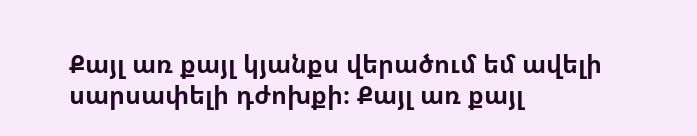Քայլ առ քայլ կյանքս վերածում եմ ավելի սարսափելի դժոխքի։ Քայլ առ քայլ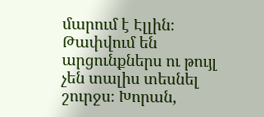մարում է Էլլին։ Թափվում են արցունքներս ու թույլ չեն տալիս տեսնել շուրջս։ Խորան,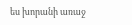ես խորանի առաջ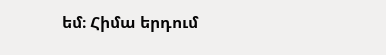եմ։ Հիմա երդում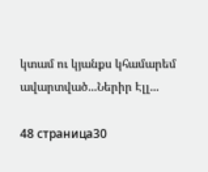կտամ ու կյանքս կհամարեմ ավարտված...Ներիր Էլլ...

48 страница30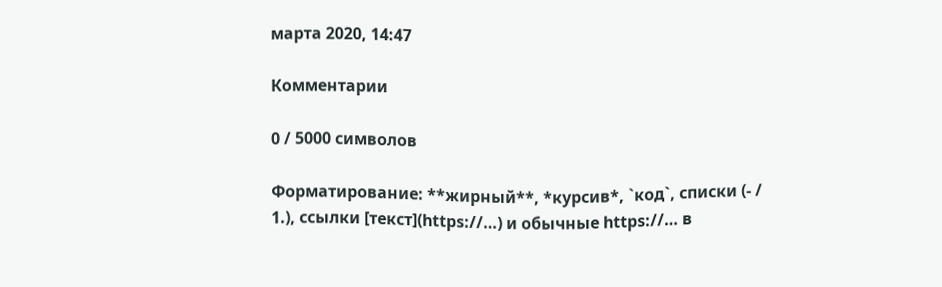марта 2020, 14:47

Комментарии

0 / 5000 символов

Форматирование: **жирный**, *курсив*, `код`, списки (- / 1.), ссылки [текст](https://…) и обычные https://… в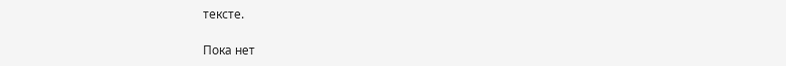тексте.

Пока нет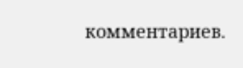комментариев.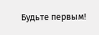Будьте первым!